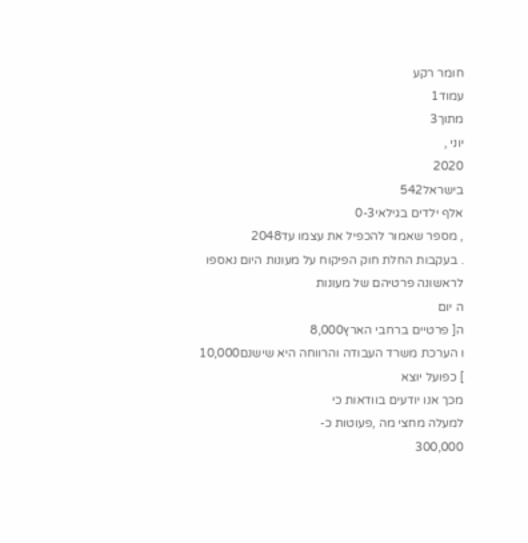חומר רקע
עמוד1
מתוך3
יוני ,
2020
בישראל542
אלף ילדים בגילאי0-3
, מספר שאמור להכפיל את עצמו עד2048
. בעקבות החלת חוק הפיקוח על מעונות היום נאספו
לראשונה פרטיהם של מעונות
ה יום
ה[ פרטיים ברחבי הארץ8,000
ו הערכת משרד העבודה והרווחה היא שישנם10,000
] כפועל יוצא
מכך אנו יודעים בוודאות כי
למעלה מחצי מה ,פעוטות כ-
300,000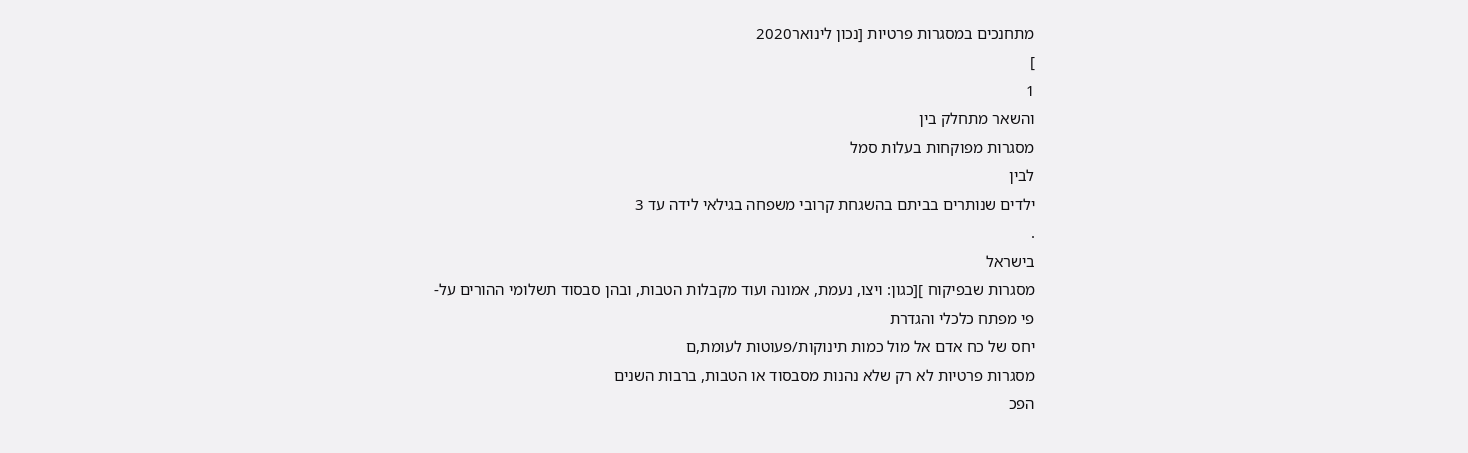מתחנכים במסגרות פרטיות [נכון לינואר2020
]
1
והשאר מתחלק בין
מסגרות מפוקחות בעלות סמל
לבין
ילדים שנותרים בביתם בהשגחת קרובי משפחה בגילאי לידה עד 3
.
בישראל
מסגרות שבפיקוח ][כגון: ויצו, נעמת, אמונה ועוד מקבלות הטבות, ובהן סבסוד תשלומי ההורים על-
פי מפתח כלכלי והגדרת
יחס של כח אדם אל מול כמות תינוקות/פעוטות לעומת,ם
מסגרות פרטיות לא רק שלא נהנות מסבסוד או הטבות, ברבות השנים
הפכ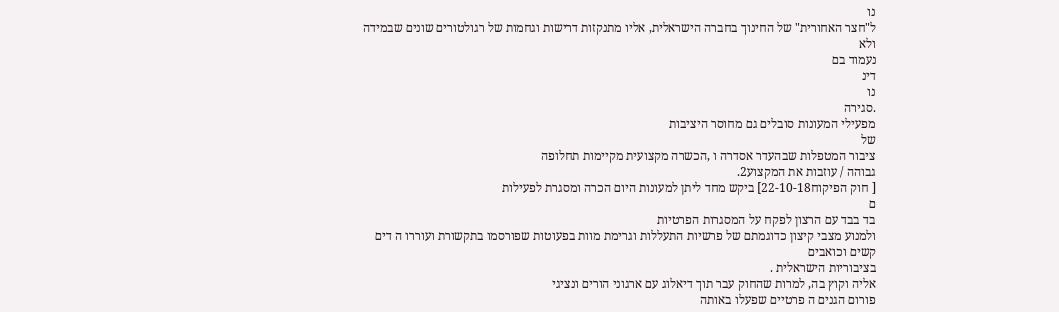נו
ל"חצר האחורית" של החינוך בחברה הישראלית, אליו מתנקזות דרישות וגחמות של רגולטורים שונים שבמידה ולא
נעמוד בם
דינ
נו
.סגירה
מפעילי המעונות סובלים גם מחוסר היציבות
של
ציבור המטפלות שבהעדר אסדרה ו ,הכשרה מקצועית מקיימות תחלופה
גבוהה / עוזבות את המקצוע2.
[ חוק הפיקוח22-10-18] ביקש מחד ליתן למעונות היום הכרה ומסגרת לפעילות
ם
בד בבד עם הרצון לפקח על המסגרות הפרטיות
ולמנוע מצבי קיצון כדוגמתם של פרשיות התעללות וגרימת מוות בפעוטות שפורסמו בתקשורת ועוררו ה דים קשים וכואבים
בציבוריות הישראלית .
אליה וקוץ בה, למרות שהחוק עבר תוך דיאלוג עם ארגוני הורים ונציגי
פורום הגנים ה פרטיים שפעלו באותה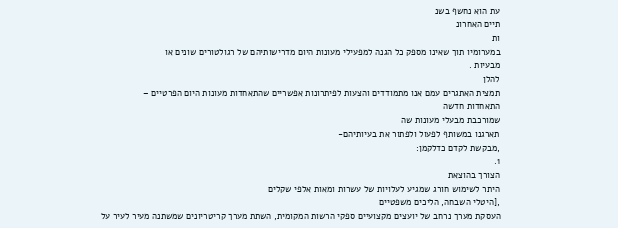עת הוא נחשף בשנ
תיים האחרונ
ות
במערומיו תוך שאינו מספק כל הגנה למפעילי מעונות היום מדרישותיהם של רגולטורים שונים או
מבעיות .
להלן
תמצית האתגרים עמם אנו מתמודדים והצעות לפיתרונות אפשריים שהתאחדות מעונות היום הפרטיים –
התאחדות חדשה
שמורכבת מבעלי מעונות שה
תארגנו במשותף לפעול ולפתור את בעיותיהם-
,מבקשת לקדם כדלקמן:
1.
הצורך בהוצאת
היתר לשימוש חורג שמגיע לעלויות של עשרות ומאות אלפי שקלים
,[היטלי השבחה, הליכים משפטיים
העסקת מערך נרחב של יועצים מקצועיים ספקי הרשות המקומית, השתת מערך קריטריונים שמשתנה מעיר לעיר על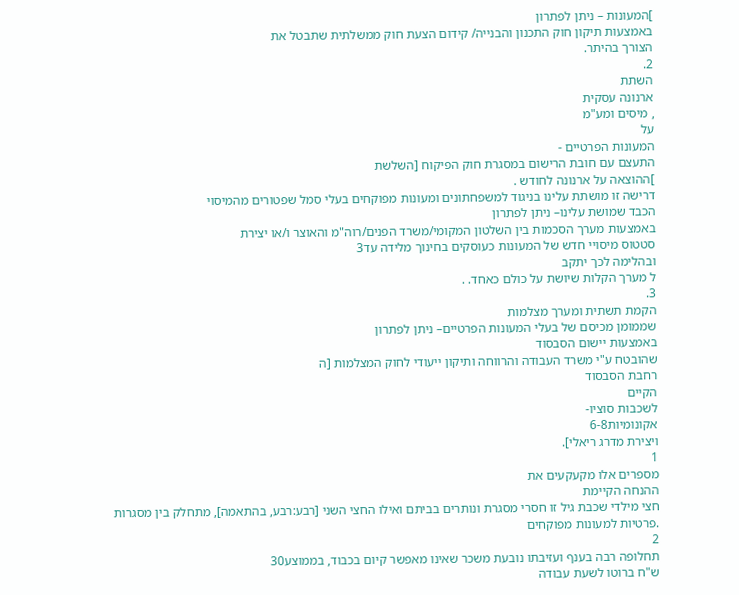]המעונות – ניתן לפתרון
באמצעות תיקון חוק התכנון והבנייה/ קידום הצעת חוק ממשלתית שתבטל את
הצורך בהיתר.
2.
השתת
ארנונה עסקית
, מיסים ומע"מ
על
המעונות הפרטיים -
התעצם עם חובת הרישום במסגרת חוק הפיקוח [השלשת
]ההוצאה על ארנונה לחודש .
דרישה זו מושתת עלינו בניגוד למשפחתונים ומעונות מפוקחים בעלי סמל שפטורים מהמיסוי
הכבד שמושת עלינו– ניתן לפתרון
באמצעות מערך הסכמות בין השלטון המקומי/משרד הפנים/רוה"מ והאוצר ו/או יצירת
סטטוס מיסויי חדש של המעונות כעוסקים בחינוך מלידה עד3
ובהלימה לכך יתקב
ל מערך הקלות שיושת על כולם כאחד. .
3.
הקמת תשתית ומערך מצלמות
שממומן מכיסם של בעלי המעונות הפרטיים– ניתן לפתרון
באמצעות יישום הסבסוד
שהובטח ע"י משרד העבודה והרווחה ותיקון ייעודי לחוק המצלמות [ה
רחבת הסבסוד
הקיים
לשכבות סוציו-
אקונומיות6-8
ויצירת מדרג ריאלי].
1
מספרים אלו מקעקעים את
ההנחה הקיימת
חצי מילדי שכבת גיל זו חסרי מסגרת ונותרים בביתם ואילו החצי השני [רבע:רבע, בהתאמה], מתחלק בין מסגרות
.פרטיות למעונות מפוקחים
2
תחלופה רבה בענף ועזיבתו נובעת משכר שאינו מאפשר קיום בכבוד, בממוצע30
ש"ח ברוטו לשעת עבודה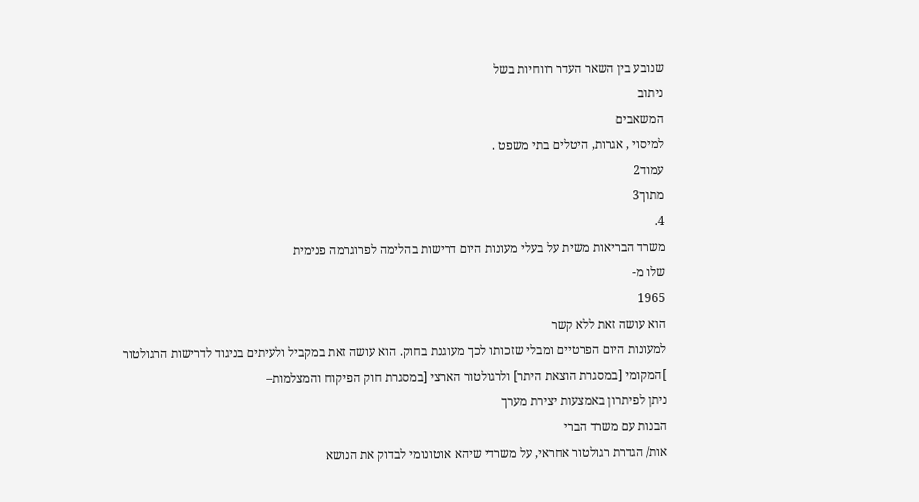שנובע בין השאר העדר רווחיות בשל
ניתוב
המשאבים
למיסוי , אגרות, היטלים בתי משפט .
עמוד2
מתוך3
4.
משרד הבריאות משית על בעלי מעונות היום דרישות בהלימה לפרוגרמה פנימית
שלו מ-
1965
הוא עושה זאת ללא קשר
למעונות היום הפרטיים ומבלי שזכותו לכך מעוגנת בחוק. הוא עושה זאת במקביל ולעיתים בניגוד לדרישות הרגולטור
]המקומי [במסגרת הוצאת היתר] ולרגולטור הארצי [במסגרת חוק הפיקוח והמצלמות–
ניתן לפיתרון באמצעות יצירת מערך
הבנות עם משרד הברי
אות/ הגדרת רגולטור אחראי, על משרדי שיהא אוטונומי לבדוק את הנושא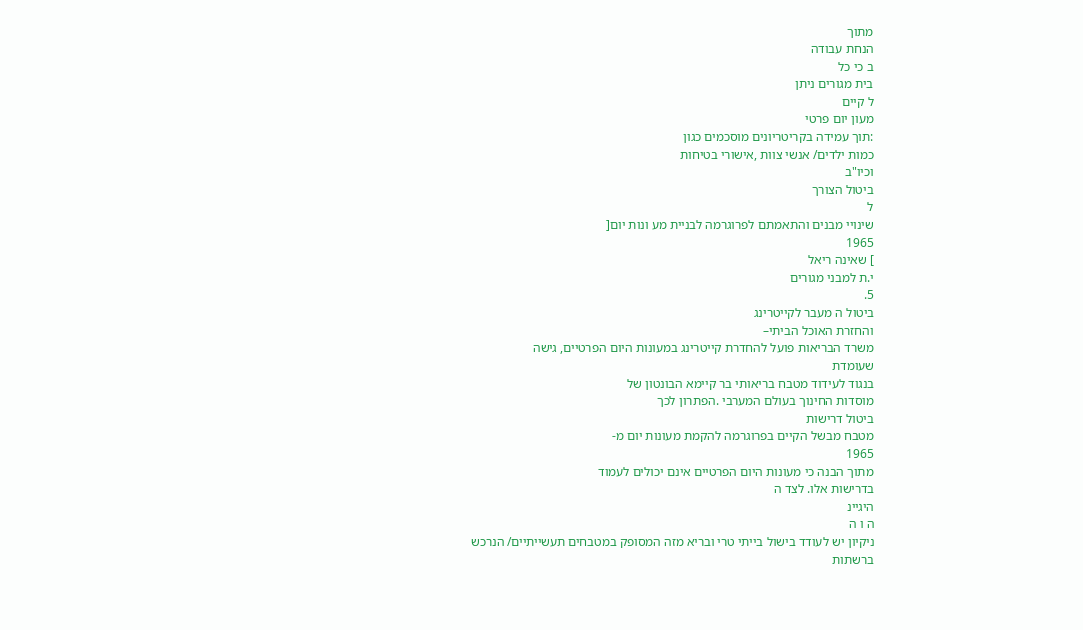מתוך
הנחת עבודה
ב כי כל
בית מגורים ניתן
ל קיים
מעון יום פרטי
:תוך עמידה בקריטריונים מוסכמים כגון
כמות ילדים/ אנשי צוות ,אישורי בטיחות
וכיו"ב
ביטול הצורך
ל
שינויי מבנים והתאמתם לפרוגרמה לבניית מע ונות יום[
1965
] שאינה ריאל
י.ת למבני מגורים
5.
ביטול ה מעבר לקייטרינג
והחזרת האוכל הביתי–
משרד הבריאות פועל להחדרת קייטרינג במעונות היום הפרטיים, גישה
שעומדת
בנגוד לעידוד מטבח בריאותי בר קיימא הבונטון של
מוסדות החינוך בעולם המערבי .הפתרון לכך
ביטול דרישות
מטבח מבשל הקיים בפרוגרמה להקמת מעונות יום מ-
1965
מתוך הבנה כי מעונות היום הפרטיים אינם יכולים לעמוד
בדרישות אלו. לצד ה
היגיינ
ה ו ה
ניקיון יש לעודד בישול בייתי טרי ובריא מזה המסופק במטבחים תעשייתיים/ הנרכש
ברשתות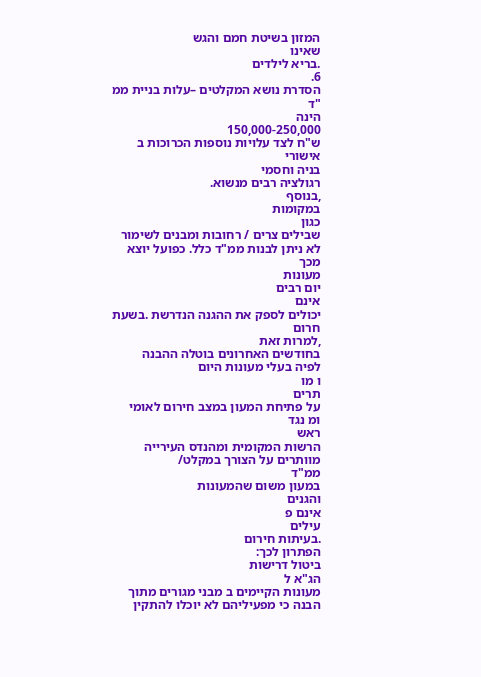המזון בשיטת חמם והגש
שאינו
.בריא לילדים
6.
הסדרת נושא המקלטים –עלות בניית ממ "ד
הינה
150,000-250,000
ש"ח לצד עלויות נוספות הכרוכות ב
אישורי
בניה וחסמי
רגולציה רבים מנשוא.
,בנוסף
במקומות
כגון
שבילים צרים / רחובות ומבנים לשימור
לא ניתן לבנות ממ"ד כלל. כפועל יוצא
מכך
מעונות
יום רבים
אינם
יכולים לספק את ההגנה הנדרשת .בשעת חרום
,למרות זאת
בחודשים האחרונים בוטלה ההבנה
לפיה בעלי מעונות היום
ו מו
תרים
על פתיחת המעון במצב חירום לאומי
ומ נגד
ראש
הרשות המקומית ומהנדס העירייה
מוותרים על הצורך במקלט/
ממ"ד
במעון משום שהמעונות
והגנים
אינם פ
עילים
.בעיתות חירום
הפתרון לכך:
ביטול דרישות
הג"א ל
מעונות הקיימים ב מבני מגורים מתוך הבנה כי מפעיליהם לא יוכלו להתקין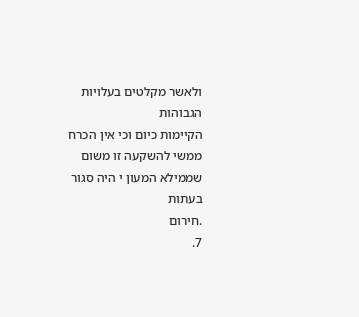ולאשר מקלטים בעלויות הגבוהות
הקיימות כיום וכי אין הכרח ממשי להשקעה זו משום שממילא המעון י היה סגור
בעתות
.חירום
7.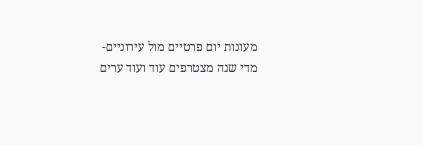מעונות יום פרטיים מול עירוניים-
מדי שנה מצטרפים עוד ועוד ערים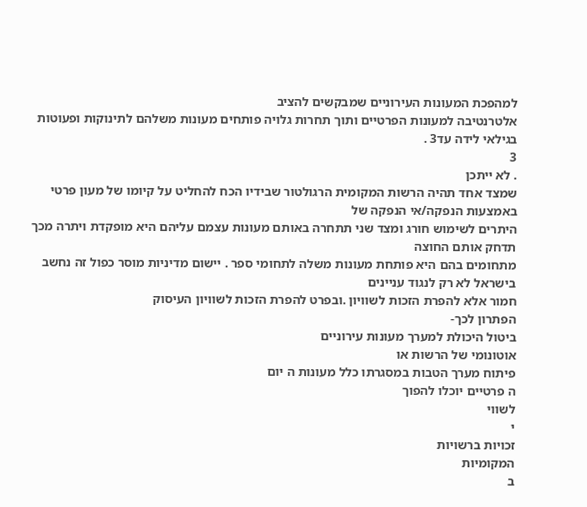למהפכת המעונות העירוניים שמבקשים להציב
אלטרנטיבה למעונות הפרטיים ותוך תחרות גלויה פותחים מעונות משלהם לתינוקות ופעוטות בגילאי לידה עד3 .
3
. לא ייתכן
שמצד אחד תהיה הרשות המקומית הרגולטור שבידיו הכח להחליט על קיומו של מעון פרטי
באמצעות הנפקה/אי הנפקה של
היתרים לשימוש חורג ומצד שני תתחרה באותם מעונות עצמם עליהם היא מופקדת ויתרה מכך תדחק אותם החוצה
מתחומים בהם היא פותחת מעונות משלה לתחומי ספר . יישום מדיניות מוסר כפול זה נחשב בישראל לא רק לנגוד עניינים
חמור אלא להפרת הזכות לשוויון .ובפרט להפרת הזכות לשוויון העיסוק
הפתרון לכך-
ביטול היכולת למערך מעונות עירוניים
אוטונומי של הרשות או
פיתוח מערך הטבות במסגרתו כלל מעונות ה יום
ה פרטיים יוכלו להפוך
לשווי
י
זכויות ברשויות
המקומיות
ב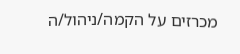מכרזים על הקמה/ניהול/ה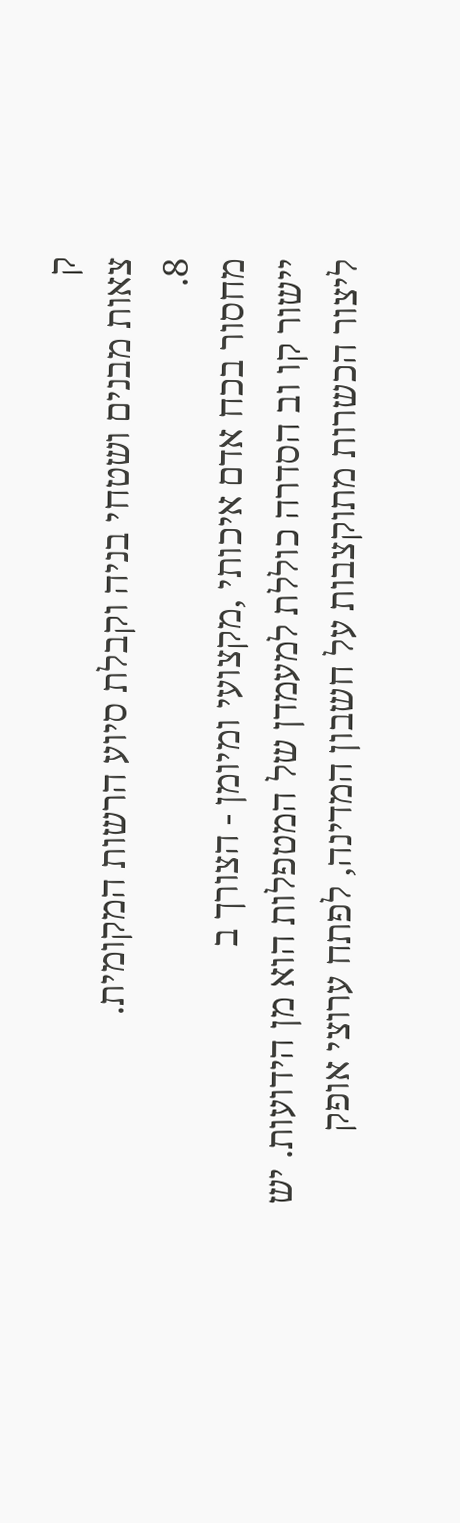ק
צאות מבנים ושטחי בניה וקבלת סיוע הרשות המקומית.
8.
מחסור בכח אדם איכותי ,מקצועי ומיומן - הצורך ב
יישור קו וב הסדרה כוללת למעמדן של המטפלות הוא מן הידועות. יש
ליצור הכשרות מתוקצבות על חשבון המדינה, לפתח ערוצי אופק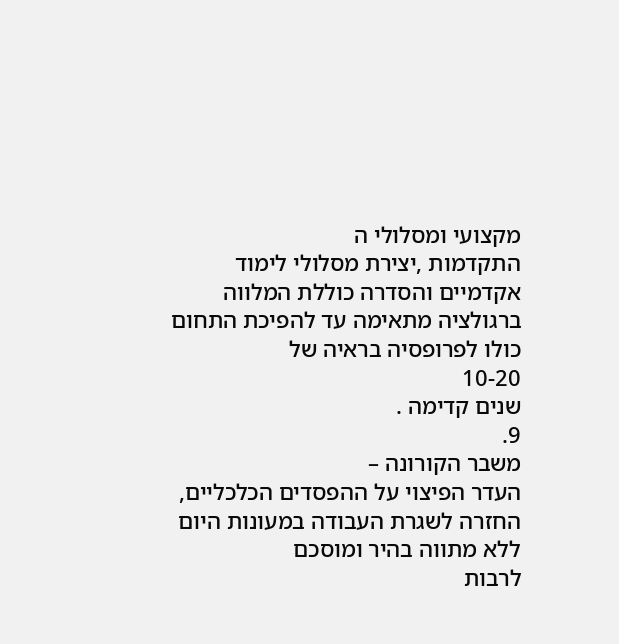מקצועי ומסלולי ה
התקדמות ,יצירת מסלולי לימוד
אקדמיים והסדרה כוללת המלווה ברגולציה מתאימה עד להפיכת התחום כולו לפרופסיה בראיה של
10-20
שנים קדימה .
9.
משבר הקורונה –
העדר הפיצוי על ההפסדים הכלכליים, החזרה לשגרת העבודה במעונות היום ללא מתווה בהיר ומוסכם
לרבות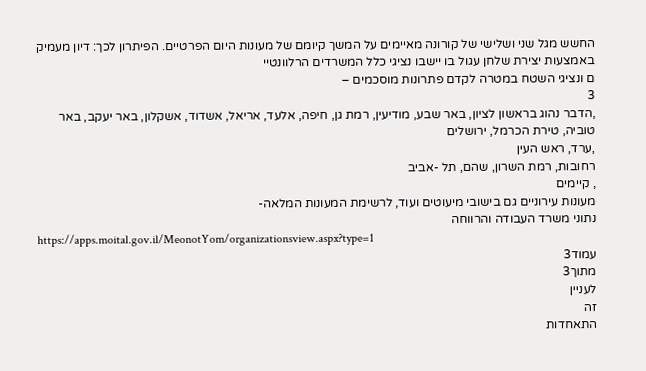החשש מגל שני ושלישי של קורונה מאיימים על המשך קיומם של מעונות היום הפרטיים. הפיתרון לכך: דיון מעמיק
באמצעות יצירת שלחן עגול בו יישבו נציגי כלל המשרדים הרלוונטיי
ם ונציגי השטח במטרה לקדם פתרונות מוסכמים –
3
,הדבר נהוג בראשון לציון, באר שבע, מודיעין, רמת גן, חיפה, אלעד, אריאל, אשדוד, אשקלון, באר יעקב, באר טוביה, טירת הכרמל, ירושלים
,ערד, ראש העין
רחובות, רמת השרון, שהם, תל -אביב
, קיימים
מעונות עירוניים גם בישובי מיעוטים ועוד, לרשימת המעונות המלאה-
נתוני משרד העבודה והרווחה
https://apps.moital.gov.il/MeonotYom/organizationsview.aspx?type=1
עמוד3
מתוך3
לעניין
זה
התאחדות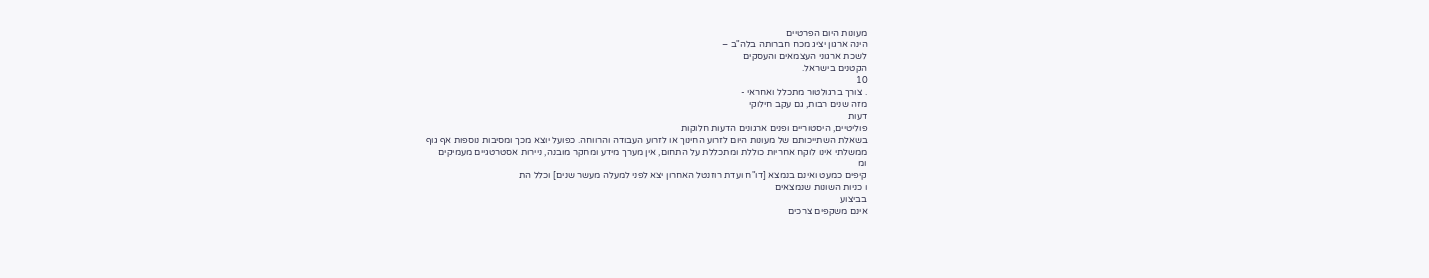מעונות היום הפרטיים
הינה ארגון יציג מכח חברותה בלה"ב –
לשכת ארגוני העצמאים והעסקים
הקטנים בישראל.
10
. צורך ברגולטור מתכלל ואחראי -
מזה שנים רבות, גם עקב חילוקי
דעות
פוליטיים, היסטוריים ופנים ארגונים הדעות חלוקות
בשאלת השתייכותם של מעונות היום לזרוע החינוך או לזרוע העבודה והרווחה. כפועל יוצא מכך ומסיבות נוספות אף גוף
ממשלתי אינו לוקח אחריות כוללת ומתכללת על התחום, אין מערך מידע ומחקר מובנה, ניירות אסטרטגיים מעמיקים
ומ
קיפים כמעט ואינם בנמצא [דו"ח ועדת רוזנטל האחרון יצא לפני למעלה מעשר שנים] וכלל הת
ו כניות השונות שנמצאים
בביצוע
אינם משקפים צרכים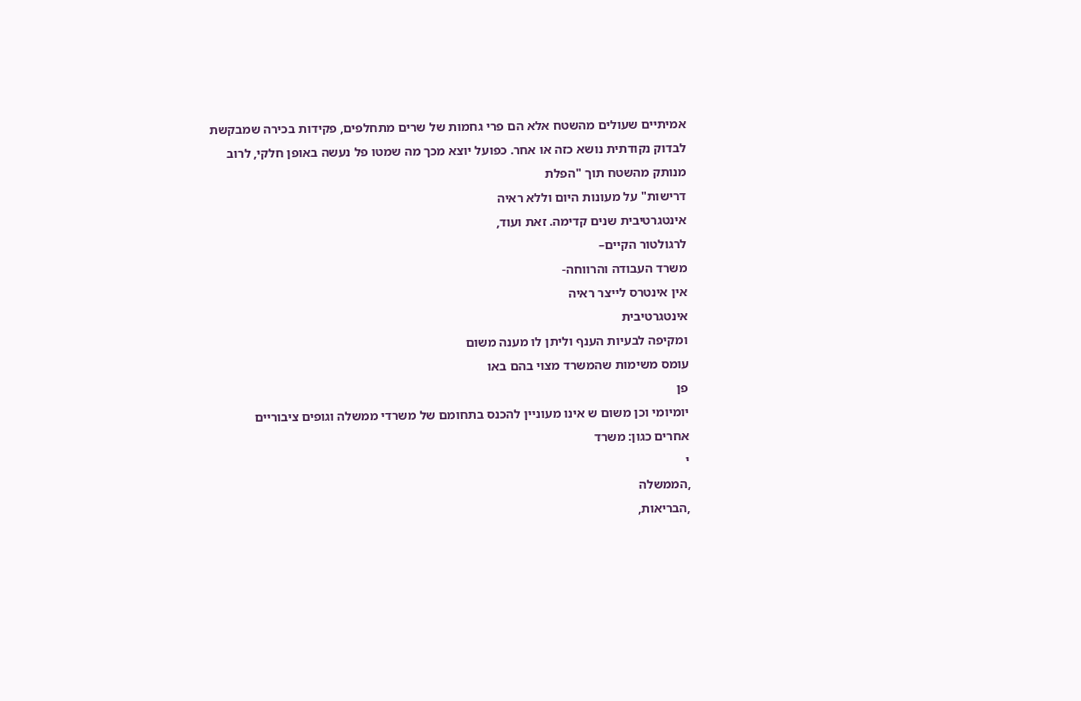אמיתיים שעולים מהשטח אלא הם פרי גחמות של שרים מתחלפים, פקידות בכירה שמבקשת
לבדוק נקודתית נושא כזה או אחר. כפועל יוצא מכך מה שמטו פל נעשה באופן חלקי, לרוב מנותק מהשטח תוך "הפלת
דרישות" על מעונות היום וללא ראיה
אינטגרטיבית שנים קדימה. זאת ועוד,
לרגולטור הקיים–
משרד העבודה והרווחה-
אין אינטרס לייצר ראיה
אינטגרטיבית
ומקיפה לבעיות הענף וליתן לו מענה משום
עומס משימות שהמשרד מצוי בהם באו
פן
יומיומי וכן משום ש אינו מעוניין להכנס בתחומם של משרדי ממשלה וגופים ציבוריים
אחרים כגון: משרד
י
,הממשלה
,הבריאות,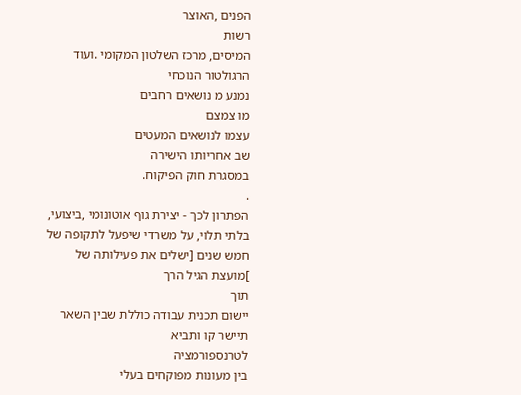הפנים ,האוצר
רשות
המיסים, מרכז השלטון המקומי .ועוד הרגולטור הנוכחי
נמנע מ נושאים רחבים
מו צמצם
עצמו לנושאים המעטים
שב אחריותו הישירה
במסגרת חוק הפיקוח.
.
הפתרון לכך - יצירת גוף אוטונומי ,ביצועי,
בלתי תלוי, על משרדי שיפעל לתקופה של חמש שנים [ישלים את פעילותה של
]מועצת הגיל הרך
תוך
יישום תכנית עבודה כוללת שבין השאר תיישר קו ותביא
לטרנספורמציה
בין מעונות מפוקחים בעלי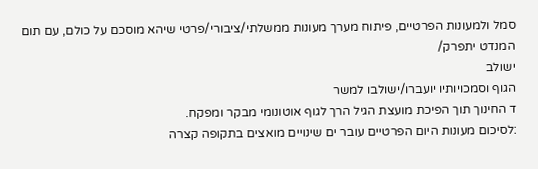סמל ולמעונות הפרטיים, פיתוח מערך מעונות ממשלתי/ציבורי/פרטי שיהא מוסכם על כולם, עם תום המנדט יתפרק/
ישולב
הגוף וסמכויותיו יועברו/ישולבו למשר
ד החינוך תוך הפיכת מועצת הגיל הרך לגוף אוטונומי מבקר ומפקח.
:לסיכום מעונות היום הפרטיים עובר ים שינויים מואצים בתקופה קצרה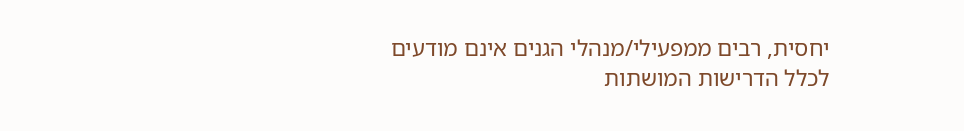יחסית, רבים ממפעילי/מנהלי הגנים אינם מודעים
לכלל הדרישות המושתות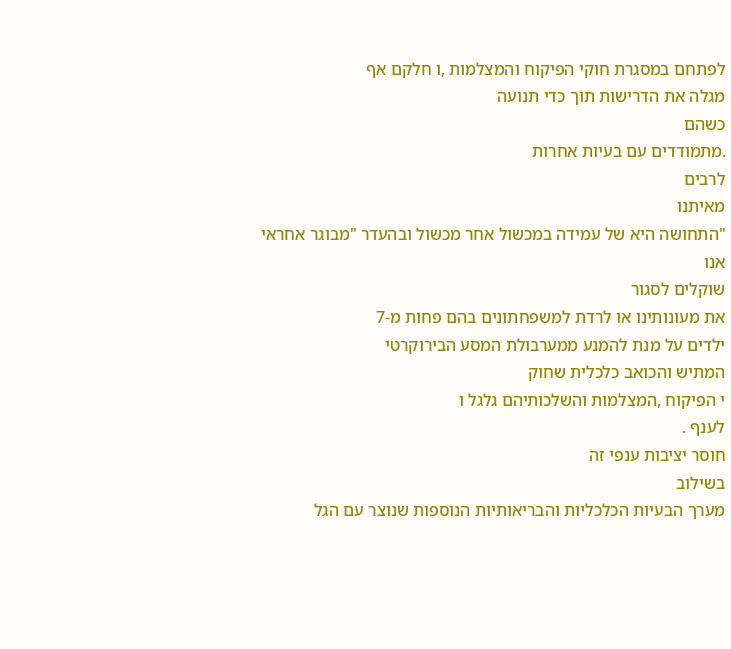לפתחם במסגרת חוקי הפיקוח והמצלמות ,ו חלקם אף
מגלה את הדרישות תוך כדי תנועה
כשהם
.מתמודדים עם בעיות אחרות
לרבים
מאיתנו
"התחושה היא של עמידה במכשול אחר מכשול ובהעדר "מבוגר אחראי
אנו
שוקלים לסגור
את מעונותינו או לרדת למשפחתונים בהם פחות מ-7
ילדים על מנת להמנע ממערבולת המסע הבירוקרטי
המתיש והכואב כלכלית שחוק
י הפיקוח ,המצלמות והשלכותיהם גלגל ו
לענף .
חוסר יציבות ענפי זה
בשילוב
מערך הבעיות הכלכליות והבריאותיות הנוספות שנוצר עם הגל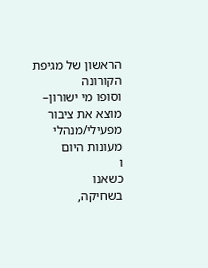הראשון של מגיפת הקורונה
וסופו מי ישורון–
מוצא את ציבור מפעילי/מנהלי מעונות היום
ו
כשאנו
בשחיקה,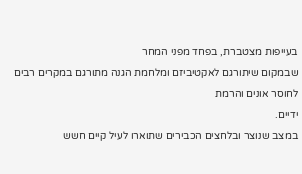בעייפות מצטברת, בפחד מפני המחר
שבמקום שיתורגם לאקטיביזם ומלחמת הגנה מתורגם במקרים רבים לחוסר אונים והרמת
ידיים.
במצב שנוצר ובלחצים הכבירים שתוארו לעיל קיים חשש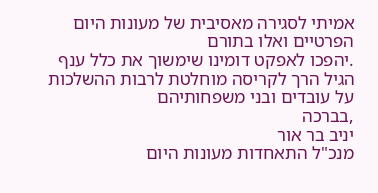אמיתי לסגירה מאסיבית של מעונות היום הפרטיים ואלו בתורם
.יהפכו לאפקט דומינו שימשוך את כלל ענף הגיל הרך לקריסה מוחלטת לרבות ההשלכות על עובדים ובני משפחותיהם
,בברכה
יניב בר אור
מנכ"ל התאחדות מעונות היום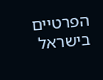הפרטיים בישראל